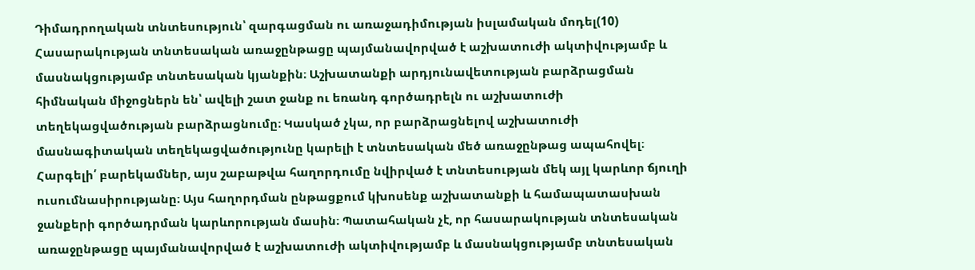Դիմադրողական տնտեսություն՝ զարգացման ու առաջադիմության իսլամական մոդել(10)
Հասարակության տնտեսական առաջընթացը պայմանավորված է աշխատուժի ակտիվությամբ և մասնակցությամբ տնտեսական կյանքին։ Աշխատանքի արդյունավետության բարձրացման հիմնական միջոցներն են՝ ավելի շատ ջանք ու եռանդ գործադրելն ու աշխատուժի տեղեկացվածության բարձրացնումը։ Կասկած չկա, որ բարձրացնելով աշխատուժի մասնագիտական տեղեկացվածությունը կարելի է տնտեսական մեծ առաջընթաց ապահովել։
Հարգելի՛ բարեկամներ, այս շաբաթվա հաղորդումը նվիրված է տնտեսության մեկ այլ կարևոր ճյուղի ուսումնասիրությանը։ Այս հաղորդման ընթացքում կխոսենք աշխատանքի և համապատասխան ջանքերի գործադրման կարևորության մասին։ Պատահական չէ, որ հասարակության տնտեսական առաջընթացը պայմանավորված է աշխատուժի ակտիվությամբ և մասնակցությամբ տնտեսական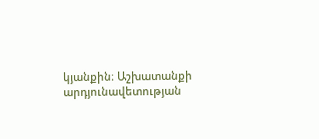կյանքին։ Աշխատանքի արդյունավետության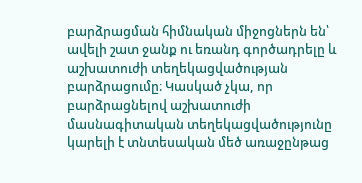բարձրացման հիմնական միջոցներն են՝ ավելի շատ ջանք ու եռանդ գործադրելը և աշխատուժի տեղեկացվածության բարձրացումը։ Կասկած չկա, որ բարձրացնելով աշխատուժի մասնագիտական տեղեկացվածությունը կարելի է տնտեսական մեծ առաջընթաց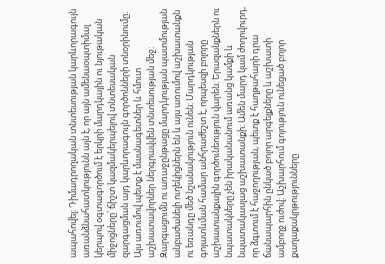ապահովել։ Դիմադրողական տնտեսության կարևորագույն առանձնահատկությունն այն է, որ այն ամենաօպտիմալ կերպով օգտագործում է երկրի մարդկային ու նյութական միջոցները՝ ճիշտ կազմակերպելով տնտեսական զարգացման այդ կարևորագույն գործոնների տնօրինումը։ Այս առումով պետք է մասնագետներ և հմուտ աշխատավորներ ներգրավվեն տնտեսության մեջ։
Զարգացումն ու առաջընթացը մարդկության պատմության անբաժանելի ուղեկիցներն են և այս առումով աշխատանքն ու եռանդը մեծ նշանակություն ունեն։ Մարդկության գոյատևման համար անհրաժեշտ է, որպեսզի բոլորը աշխատանքային գործունեություն վարեն։ Երազանքներն ու նպատակները չեն իրականանում առանց կամքի և նպատակասլաց աշխատանքի։ Ամեն մարդ կամ ժողովուրդ, որ ձգտում է հաջողության, պետք է հաղթահարի դրա ճանապարհին ընկած բոլոր արգելքները և աշխատի ամբողջ ուժով։ Աշխարհում գոյություն ունեցած բոլոր քաղաքակրթությունները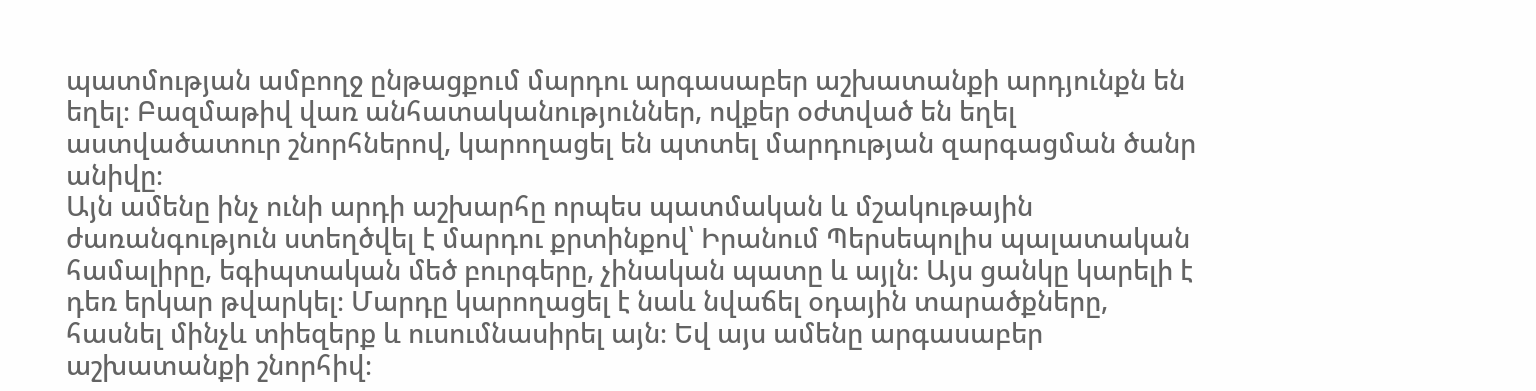պատմության ամբողջ ընթացքում մարդու արգասաբեր աշխատանքի արդյունքն են եղել։ Բազմաթիվ վառ անհատականություններ, ովքեր օժտված են եղել աստվածատուր շնորհներով, կարողացել են պտտել մարդության զարգացման ծանր անիվը։
Այն ամենը ինչ ունի արդի աշխարհը որպես պատմական և մշակութային ժառանգություն ստեղծվել է մարդու քրտինքով՝ Իրանում Պերսեպոլիս պալատական համալիրը, եգիպտական մեծ բուրգերը, չինական պատը և այլն։ Այս ցանկը կարելի է դեռ երկար թվարկել։ Մարդը կարողացել է նաև նվաճել օդային տարածքները, հասնել մինչև տիեզերք և ուսումնասիրել այն։ Եվ այս ամենը արգասաբեր աշխատանքի շնորհիվ։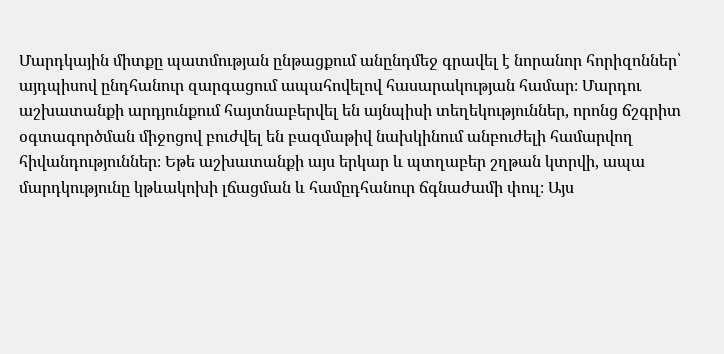Մարդկային միտքը պատմության ընթացքում անընդմեջ գրավել է նորանոր հորիզոններ՝ այդպիսով ընդհանուր զարգացում ապահովելով հասարակության համար։ Մարդու աշխատանքի արդյունքում հայտնաբերվել են այնպիսի տեղեկություններ, որոնց ճշգրիտ օգտագործման միջոցով բուժվել են բազմաթիվ նախկինում անբուժելի համարվող հիվանդություններ։ Եթե աշխատանքի այս երկար և պտղաբեր շղթան կտրվի, ապա մարդկությունը կթևակոխի լճացման և համըդհանուր ճգնաժամի փուլ։ Այս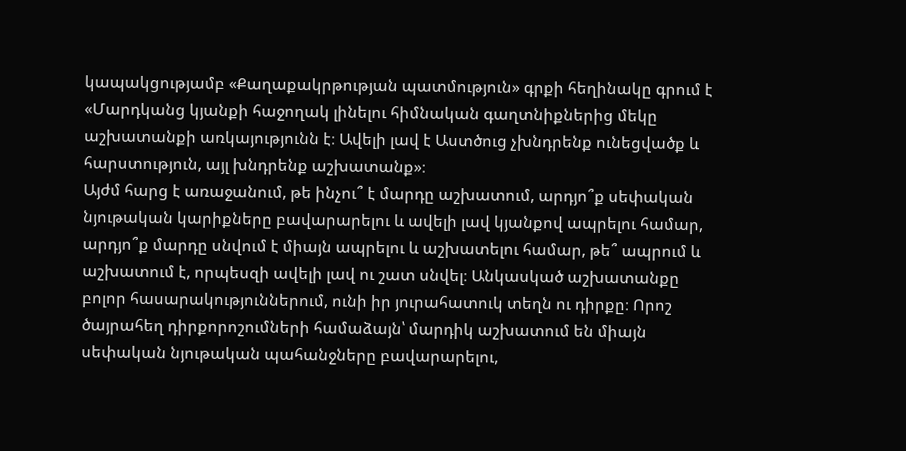կապակցությամբ «Քաղաքակրթության պատմություն» գրքի հեղինակը գրում է «Մարդկանց կյանքի հաջողակ լինելու հիմնական գաղտնիքներից մեկը աշխատանքի առկայությունն է։ Ավելի լավ է Աստծուց չխնդրենք ունեցվածք և հարստություն, այլ խնդրենք աշխատանք»։
Այժմ հարց է առաջանում, թե ինչու՞ է մարդը աշխատում, արդյո՞ք սեփական նյութական կարիքները բավարարելու և ավելի լավ կյանքով ապրելու համար, արդյո՞ք մարդը սնվում է միայն ապրելու և աշխատելու համար, թե՞ ապրում և աշխատում է, որպեսզի ավելի լավ ու շատ սնվել։ Անկասկած աշխատանքը բոլոր հասարակություններում, ունի իր յուրահատուկ տեղն ու դիրքը։ Որոշ ծայրահեղ դիրքորոշումների համաձայն՝ մարդիկ աշխատում են միայն սեփական նյութական պահանջները բավարարելու,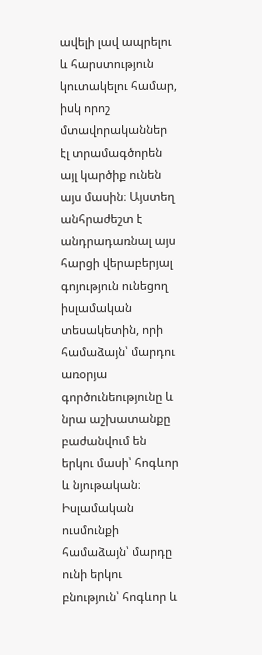ավելի լավ ապրելու և հարստություն կուտակելու համար, իսկ որոշ մտավորականներ էլ տրամագծորեն այլ կարծիք ունեն այս մասին։ Այստեղ անհրաժեշտ է անդրադառնալ այս հարցի վերաբերյալ գոյություն ունեցող իսլամական տեսակետին, որի համաձայն՝ մարդու առօրյա գործունեությունը և նրա աշխատանքը բաժանվում են երկու մասի՝ հոգևոր և նյութական։ Իսլամական ուսմունքի համաձայն՝ մարդը ունի երկու բնություն՝ հոգևոր և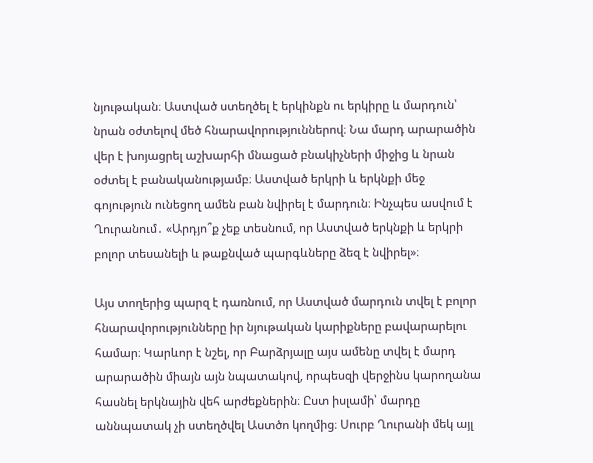նյութական։ Աստված ստեղծել է երկինքն ու երկիրը և մարդուն՝ նրան օժտելով մեծ հնարավորություններով։ Նա մարդ արարածին վեր է խոյացրել աշխարհի մնացած բնակիչների միջից և նրան օժտել է բանականությամբ։ Աստված երկրի և երկնքի մեջ գոյություն ունեցող ամեն բան նվիրել է մարդուն։ Ինչպես ասվում է Ղուրանում․ «Արդյո՞ք չեք տեսնում, որ Աստված երկնքի և երկրի բոլոր տեսանելի և թաքնված պարգևները ձեզ է նվիրել»։

Այս տողերից պարզ է դառնում, որ Աստված մարդուն տվել է բոլոր հնարավորությունները իր նյութական կարիքները բավարարելու համար։ Կարևոր է նշել, որ Բարձրյալը այս ամենը տվել է մարդ արարածին միայն այն նպատակով, որպեսզի վերջինս կարողանա հասնել երկնային վեհ արժեքներին։ Ըստ իսլամի՝ մարդը աննպատակ չի ստեղծվել Աստծո կողմից։ Սուրբ Ղուրանի մեկ այլ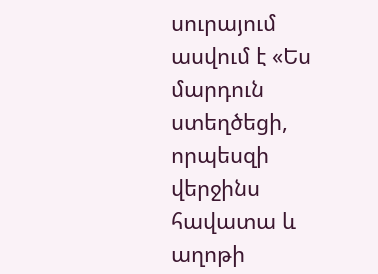սուրայում ասվում է «Ես մարդուն ստեղծեցի, որպեսզի վերջինս հավատա և աղոթի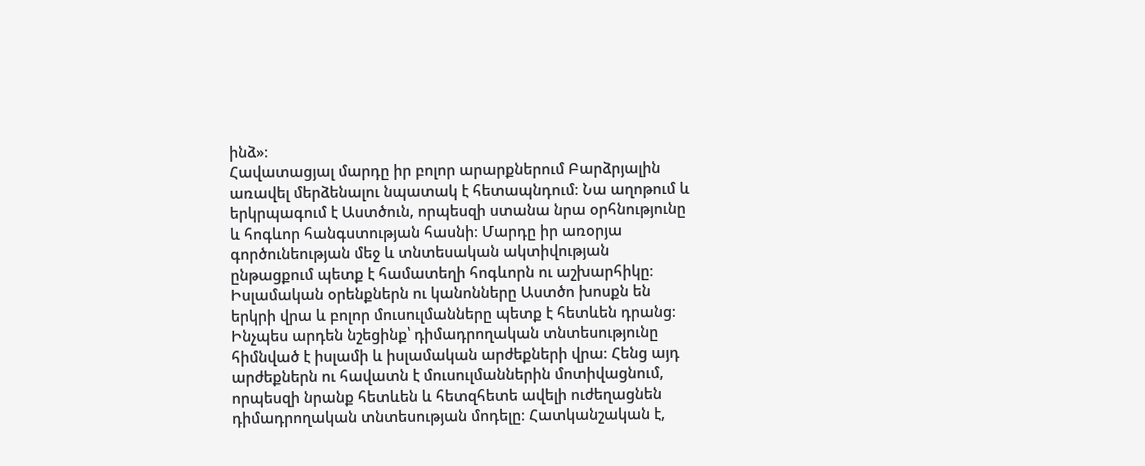ինձ»։
Հավատացյալ մարդը իր բոլոր արարքներում Բարձրյալին առավել մերձենալու նպատակ է հետապնդում։ Նա աղոթում և երկրպագում է Աստծուն, որպեսզի ստանա նրա օրհնությունը և հոգևոր հանգստության հասնի։ Մարդը իր առօրյա գործունեության մեջ և տնտեսական ակտիվության ընթացքում պետք է համատեղի հոգևորն ու աշխարհիկը։ Իսլամական օրենքներն ու կանոնները Աստծո խոսքն են երկրի վրա և բոլոր մուսուլմանները պետք է հետևեն դրանց։
Ինչպես արդեն նշեցինք՝ դիմադրողական տնտեսությունը հիմնված է իսլամի և իսլամական արժեքների վրա։ Հենց այդ արժեքներն ու հավատն է մուսուլմաններին մոտիվացնում, որպեսզի նրանք հետևեն և հետզհետե ավելի ուժեղացնեն դիմադրողական տնտեսության մոդելը։ Հատկանշական է,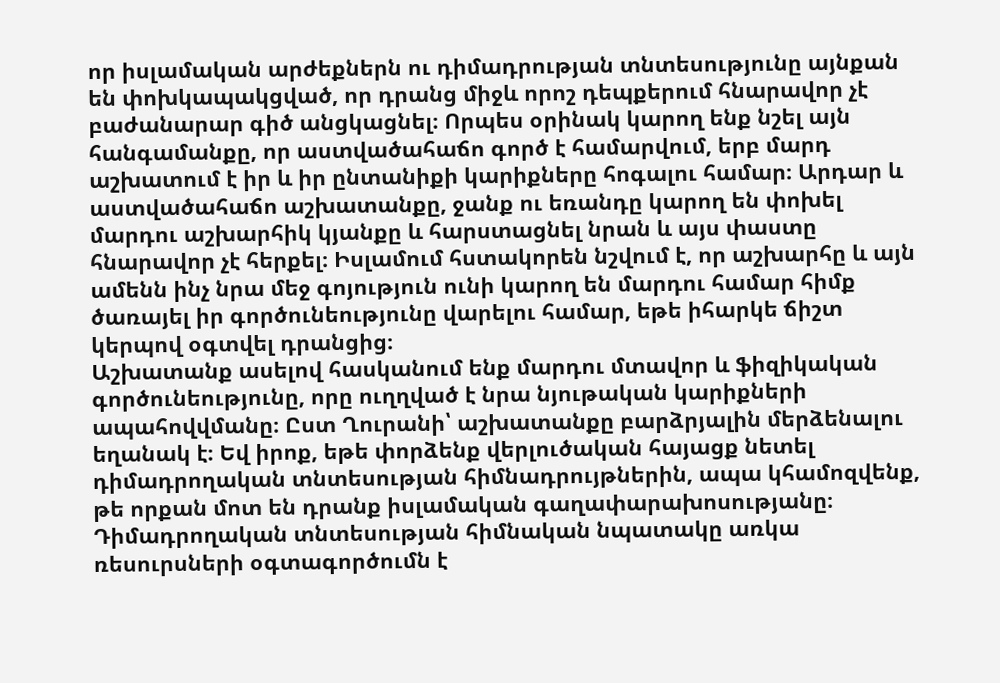որ իսլամական արժեքներն ու դիմադրության տնտեսությունը այնքան են փոխկապակցված, որ դրանց միջև որոշ դեպքերում հնարավոր չէ բաժանարար գիծ անցկացնել։ Որպես օրինակ կարող ենք նշել այն հանգամանքը, որ աստվածահաճո գործ է համարվում, երբ մարդ աշխատում է իր և իր ընտանիքի կարիքները հոգալու համար։ Արդար և աստվածահաճո աշխատանքը, ջանք ու եռանդը կարող են փոխել մարդու աշխարհիկ կյանքը և հարստացնել նրան և այս փաստը հնարավոր չէ հերքել։ Իսլամում հստակորեն նշվում է, որ աշխարհը և այն ամենն ինչ նրա մեջ գոյություն ունի կարող են մարդու համար հիմք ծառայել իր գործունեությունը վարելու համար, եթե իհարկե ճիշտ կերպով օգտվել դրանցից։
Աշխատանք ասելով հասկանում ենք մարդու մտավոր և ֆիզիկական գործունեությունը, որը ուղղված է նրա նյութական կարիքների ապահովվմանը։ Ըստ Ղուրանի՝ աշխատանքը բարձրյալին մերձենալու եղանակ է։ Եվ իրոք, եթե փորձենք վերլուծական հայացք նետել դիմադրողական տնտեսության հիմնադրույթներին, ապա կհամոզվենք, թե որքան մոտ են դրանք իսլամական գաղափարախոսությանը։ Դիմադրողական տնտեսության հիմնական նպատակը առկա ռեսուրսների օգտագործումն է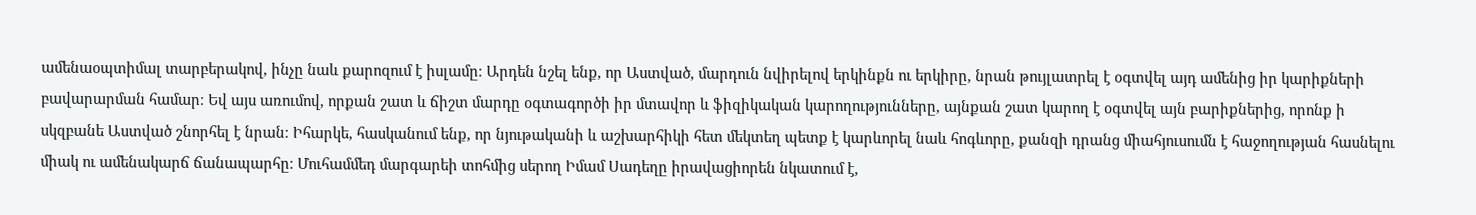ամենաօպտիմալ տարբերակով, ինչը նաև քարոզում է իսլամը։ Արդեն նշել ենք, որ Աստված, մարդուն նվիրելով երկինքն ու երկիրը, նրան թույլատրել է օգտվել այդ ամենից իր կարիքների բավարարման համար։ Եվ այս առումով, որքան շատ և ճիշտ մարդը օգտագործի իր մտավոր և ֆիզիկական կարողությունները, այնքան շատ կարող է օգտվել այն բարիքներից, որոնք ի սկզբանե Աստված շնորհել է նրան։ Իհարկե, հասկանում ենք, որ նյութականի և աշխարհիկի հետ մեկտեղ պետք է կարևորել նաև հոգևորը, քանզի դրանց միահյուսումն է հաջողության հասնելու միակ ու ամենակարճ ճանապարհը։ Մուհամմեդ մարգարեի տոհմից սերող Իմամ Սադեղը իրավացիորեն նկատում է,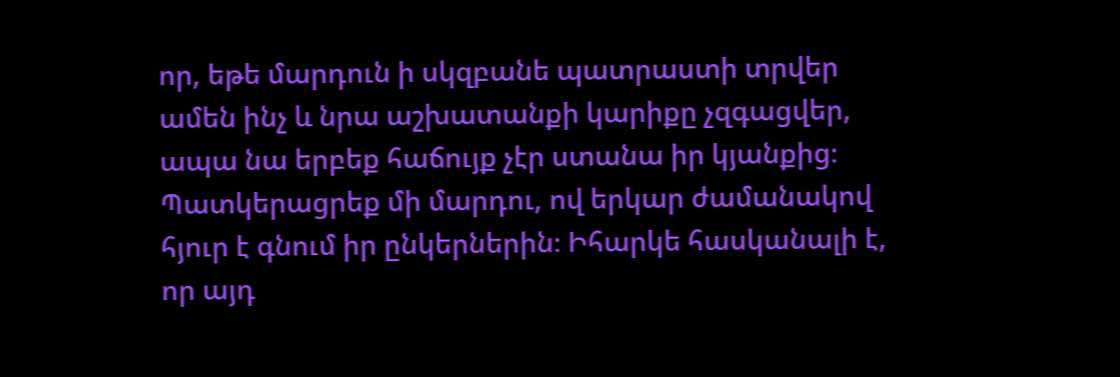որ, եթե մարդուն ի սկզբանե պատրաստի տրվեր ամեն ինչ և նրա աշխատանքի կարիքը չզգացվեր, ապա նա երբեք հաճույք չէր ստանա իր կյանքից։ Պատկերացրեք մի մարդու, ով երկար ժամանակով հյուր է գնում իր ընկերներին։ Իհարկե հասկանալի է, որ այդ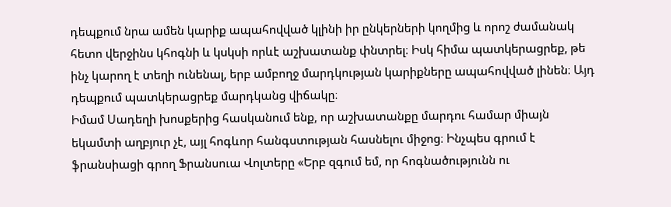դեպքում նրա ամեն կարիք ապահովված կլինի իր ընկերների կողմից և որոշ ժամանակ հետո վերջինս կհոգնի և կսկսի որևէ աշխատանք փնտրել։ Իսկ հիմա պատկերացրեք, թե ինչ կարող է տեղի ունենալ, երբ ամբողջ մարդկության կարիքները ապահովված լինեն։ Այդ դեպքում պատկերացրեք մարդկանց վիճակը։
Իմամ Սադեղի խոսքերից հասկանում ենք, որ աշխատանքը մարդու համար միայն եկամտի աղբյուր չէ, այլ հոգևոր հանգստության հասնելու միջոց։ Ինչպես գրում է ֆրանսիացի գրող Ֆրանսուա Վոլտերը «Երբ զգում եմ, որ հոգնածությունն ու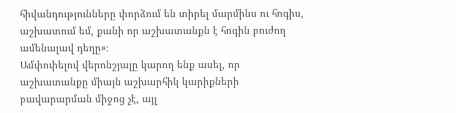հիվանդությունները փորձում են տիրել մարմինս ու հոգիս, աշխատում եմ, քանի որ աշխատանքն է հոգին բուժող ամենալավ դեղը»։
Ամփոփելով վերոնշյալը կարող ենք ասել, որ աշխատանքը միայն աշխարհիկ կարիքների բավարարման միջոց չէ, այլ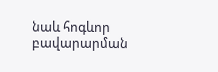նաև հոգևոր բավարարման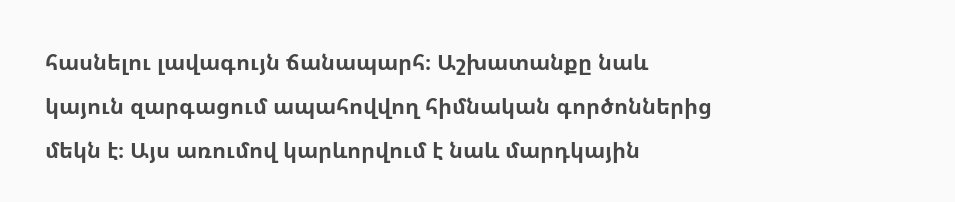հասնելու լավագույն ճանապարհ։ Աշխատանքը նաև կայուն զարգացում ապահովվող հիմնական գործոններից մեկն է։ Այս առումով կարևորվում է նաև մարդկային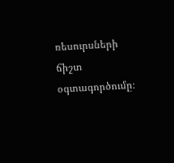ռեսուրսների ճիշտ օգտագործումը։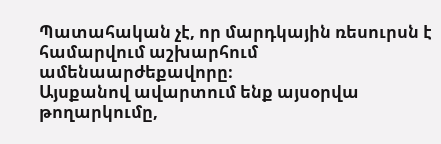Պատահական չէ, որ մարդկային ռեսուրսն է համարվում աշխարհում ամենաարժեքավորը։
Այսքանով ավարտում ենք այսօրվա թողարկումը,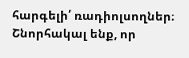հարգելի՛ ռադիոլսողներ։ Շնորհակալ ենք, որ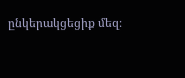ընկերակցեցիք մեզ։